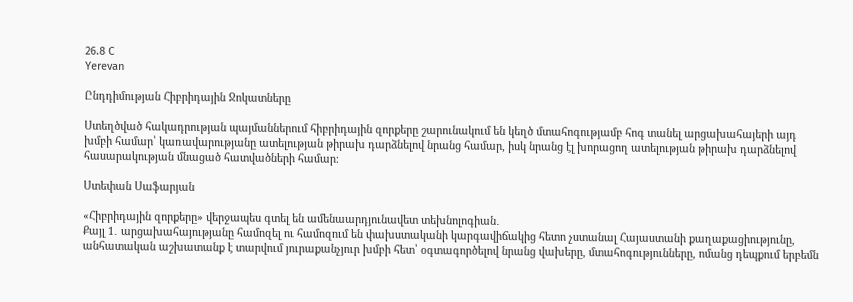26.8 C
Yerevan

Ընդդիմության Հիբրիդային Ջոկատները

Ստեղծված հակադրության պայմաններում հիբրիդային զորքերը շարունակում են կեղծ մտահոգությամբ հոգ տանել արցախահայերի այդ խմբի համար՝ կառավարությանը ատելության թիրախ դարձնելով նրանց համար, իսկ նրանց էլ խորացող ատելության թիրախ դարձնելով հասարակության մնացած հատվածների համար։

Ստեփան Սաֆարյան

«Հիբրիդային զորքերը» վերջապես գտել են ամենաարդյունավետ տեխնոլոգիան․
Քայլ 1․ արցախահայությանը համոզել ու համոզում են փախստականի կարգավիճակից հետո չստանալ Հայաստանի քաղաքացիությունը, անհատական աշխատանք է տարվում յուրաքանչյուր խմբի հետ՝ օգտագործելով նրանց վախերը, մտահոգությունները, ոմանց դեպքում երբեմն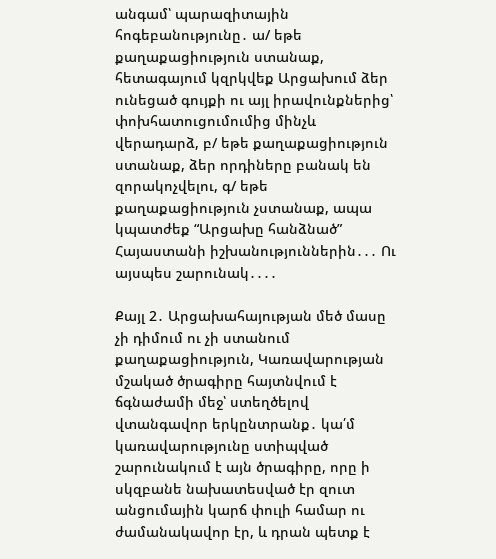անգամ՝ պարազիտային հոգեբանությունը․ ա/ եթե քաղաքացիություն ստանաք, հետագայում կզրկվեք Արցախում ձեր ունեցած գույքի ու այլ իրավունքներից՝ փոխհատուցումումից մինչև վերադարձ, բ/ եթե քաղաքացիություն ստանաք, ձեր որդիները բանակ են զորակոչվելու, գ/ եթե քաղաքացիություն չստանաք, ապա կպատժեք “Արցախը հանձնած” Հայաստանի իշխանություններին․․․ Ու այսպես շարունակ․․․․

Քայլ 2․ Արցախահայության մեծ մասը չի դիմում ու չի ստանում քաղաքացիություն, Կառավարության մշակած ծրագիրը հայտնվում է ճգնաժամի մեջ՝ ստեղծելով վտանգավոր երկընտրանք․ կա՛մ կառավարությունը ստիպված շարունակում է այն ծրագիրը, որը ի սկզբանե նախատեսված էր զուտ անցումային կարճ փուլի համար ու ժամանակավոր էր, և դրան պետք է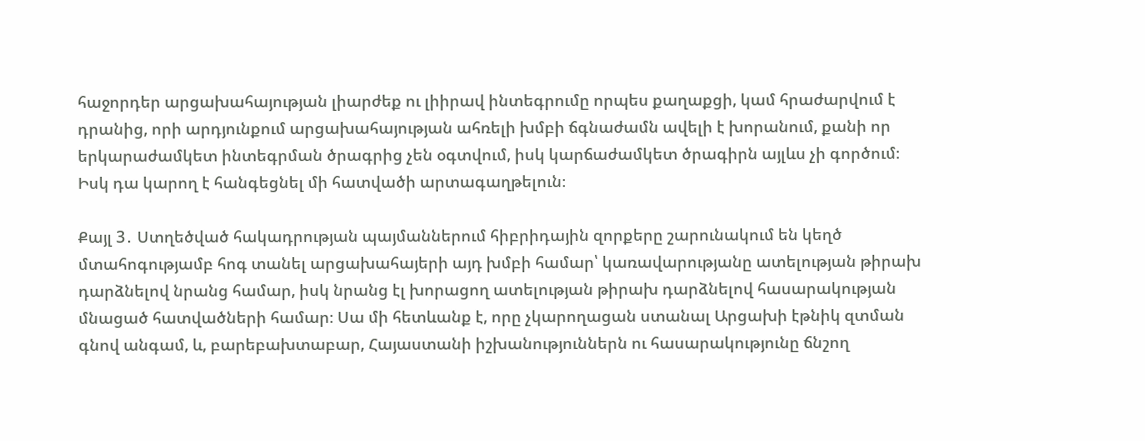հաջորդեր արցախահայության լիարժեք ու լիիրավ ինտեգրումը որպես քաղաքցի, կամ հրաժարվում է դրանից, որի արդյունքում արցախահայության ահռելի խմբի ճգնաժամն ավելի է խորանում, քանի որ երկարաժամկետ ինտեգրման ծրագրից չեն օգտվում, իսկ կարճաժամկետ ծրագիրն այլևս չի գործում։ Իսկ դա կարող է հանգեցնել մի հատվածի արտագաղթելուն։

Քայլ 3․ Ստղեծված հակադրության պայմաններում հիբրիդային զորքերը շարունակում են կեղծ մտահոգությամբ հոգ տանել արցախահայերի այդ խմբի համար՝ կառավարությանը ատելության թիրախ դարձնելով նրանց համար, իսկ նրանց էլ խորացող ատելության թիրախ դարձնելով հասարակության մնացած հատվածների համար։ Սա մի հետևանք է, որը չկարողացան ստանալ Արցախի էթնիկ զտման գնով անգամ, և, բարեբախտաբար, Հայաստանի իշխանություններն ու հասարակությունը ճնշող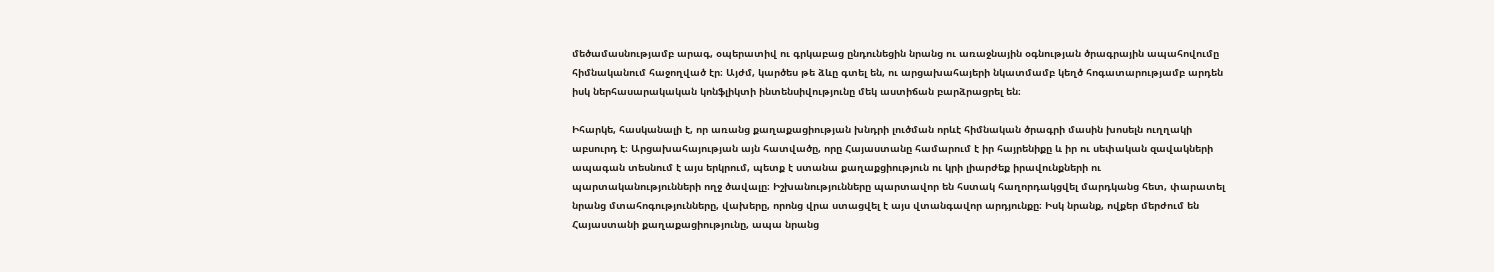մեծամասնությամբ արագ, օպերատիվ ու գրկաբաց ընդունեցին նրանց ու առաջնային օգնության ծրագրային ապահովումը հիմնականում հաջողված էր։ Այժմ, կարծես թե ձևը գտել են, ու արցախահայերի նկատմամբ կեղծ հոգատարությամբ արդեն իսկ ներհասարակական կոնֆլիկտի ինտենսիվությունը մեկ աստիճան բարձրացրել են։

Իհարկե, հասկանալի է, որ առանց քաղաքացիության խնդրի լուծման որևէ հիմնական ծրագրի մասին խոսելն ուղղակի աբսուրդ է։ Արցախահայության այն հատվածը, որը Հայաստանը համարում է իր հայրենիքը և իր ու սեփական զավակների ապագան տեսնում է այս երկրում, պետք է ստանա քաղաքցիություն ու կրի լիարժեք իրավունքների ու պարտականությունների ողջ ծավալը։ Իշխանությունները պարտավոր են հստակ հաղորդակցվել մարդկանց հետ, փարատել նրանց մտահոգությունները, վախերը, որոնց վրա ստացվել է այս վտանգավոր արդյունքը։ Իսկ նրանք, ովքեր մերժում են Հայաստանի քաղաքացիությունը, ապա նրանց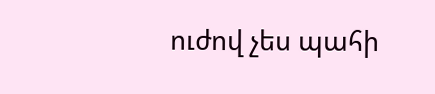ուժով չես պահի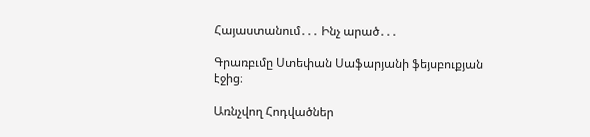Հայաստանում․․․ Ինչ արած․․․

Գրառբւմը Ստեփան Սաֆարյանի ֆեյսբուքյան էջից։

Առնչվող Հոդվածներ